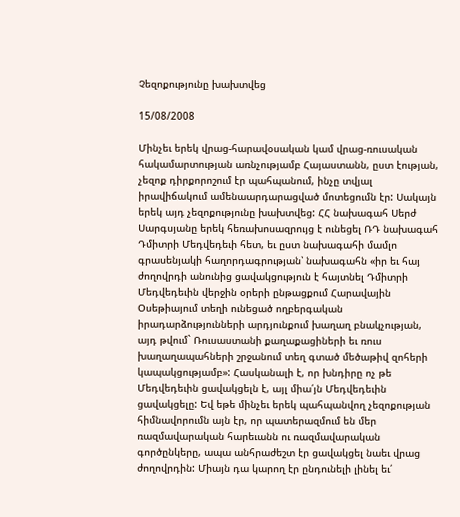Չեզոքությունը խախտվեց

15/08/2008

Մինչեւ երեկ վրաց-հարավօսական կամ վրաց-ռուսական հակամարտության առնչությամբ Հայաստանն, ըստ էության, չեզոք դիրքորոշում էր պահպանում, ինչը տվյալ իրավիճակում ամենաարդարացված մոտեցումն էր: Սակայն երեկ այդ չեզոքությունը խախտվեց: ՀՀ նախագահ Սերժ Սարգսյանը երեկ հեռախոսազրույց է ունեցել ՌԴ նախագահ Դմիտրի Մեդվեդեւի հետ, եւ ըստ նախագահի մամլո գրասենյակի հաղորդագրության՝ նախագահն «իր եւ հայ ժողովրդի անունից ցավակցություն է հայտնել Դմիտրի Մեդվեդեւին վերջին օրերի ընթացքում Հարավային Օսեթիայում տեղի ունեցած ողբերգական իրադարձությունների արդյունքում խաղաղ բնակչության, այդ թվում` Ռուսաստանի քաղաքացիների եւ ռուս խաղաղապահների շրջանում տեղ գտած մեծաթիվ զոհերի կապակցությամբ»: Հասկանալի է, որ խնդիրը ոչ թե Մեդվեդեւին ցավակցելն է, այլ միա՛յն Մեդվեդեւին ցավակցելը: Եվ եթե մինչեւ երեկ պահպանվող չեզոքության հիմնավորումն այն էր, որ պատերազմում են մեր ռազմավարական հարեւանն ու ռազմավարական գործընկերը, ապա անհրաժեշտ էր ցավակցել նաեւ վրաց ժողովրդին: Միայն դա կարող էր ընդունելի լինել եւ՛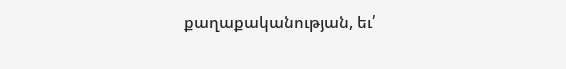քաղաքականության, եւ՛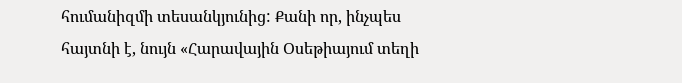հումանիզմի տեսանկյունից: Քանի որ, ինչպես հայտնի է, նույն «Հարավային Օսեթիայում տեղի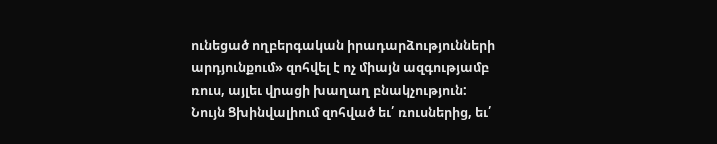ունեցած ողբերգական իրադարձությունների արդյունքում» զոհվել է ոչ միայն ազգությամբ ռուս, այլեւ վրացի խաղաղ բնակչություն: Նույն Ցխինվալիում զոհված եւ՛ ռուսներից, եւ՛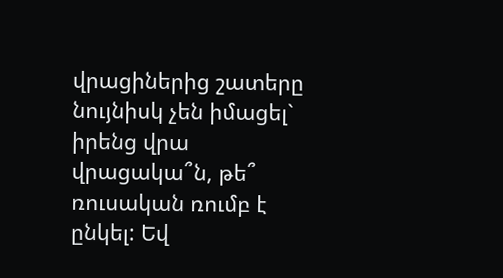վրացիներից շատերը նույնիսկ չեն իմացել` իրենց վրա վրացակա՞ն, թե՞ ռուսական ռումբ է ընկել: Եվ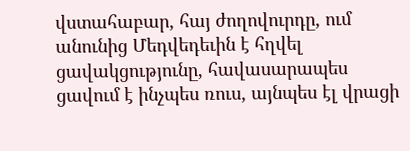վստահաբար, հայ ժողովուրդը, ում անունից Մեդվեդեւին է հղվել ցավակցությունը, հավասարապես ցավում է ինչպես ռուս, այնպես էլ վրացի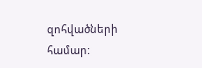զոհվածների համար: